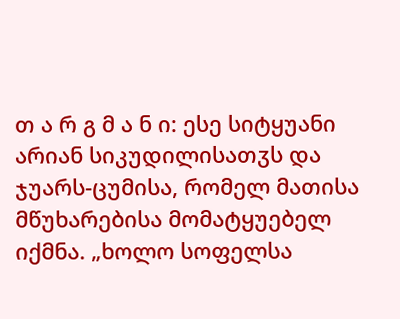თ ა რ გ მ ა ნ ი: ესე სიტყუანი არიან სიკუდილისათჳს და ჯუარს-ცუმისა, რომელ მათისა მწუხარებისა მომატყუებელ იქმნა. „ხოლო სოფელსა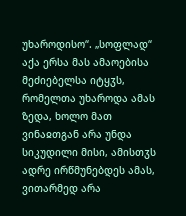უხაროდისო“. „სოფლად“ აქა ერსა მას ამაოებისა მეძიებელსა იტყჳს, რომელთა უხაროდა ამას ზედა, ხოლო მათ ვინაჲთგან არა უნდა სიკუდილი მისი, ამისთჳს ადრე ირწმუნებდეს ამას, ვითარმედ არა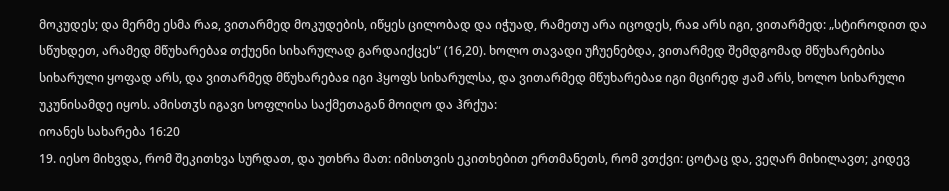მოკუდეს; და მერმე ესმა რაჲ, ვითარმედ მოკუდების, იწყეს ცილობად და იჭუად, რამეთუ არა იცოდეს, რაჲ არს იგი, ვითარმედ: „სტიროდით და სწუხდეთ, არამედ მწუხარებაჲ თქუენი სიხარულად გარდაიქცეს“ (16,20). ხოლო თავადი უჩუენებდა, ვითარმედ შემდგომად მწუხარებისა სიხარული ყოფად არს, და ვითარმედ მწუხარებაჲ იგი ჰყოფს სიხარულსა, და ვითარმედ მწუხარებაჲ იგი მცირედ ჟამ არს, ხოლო სიხარული უკუნისამდე იყოს. ამისთჳს იგავი სოფლისა საქმეთაგან მოიღო და ჰრქუა:
იოანეს სახარება 16:20
19. იესო მიხვდა, რომ შეკითხვა სურდათ, და უთხრა მათ: იმისთვის ეკითხებით ერთმანეთს, რომ ვთქვი: ცოტაც და, ვეღარ მიხილავთ; კიდევ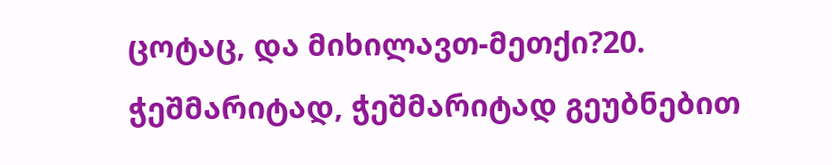ცოტაც, და მიხილავთ-მეთქი?20. ჭეშმარიტად, ჭეშმარიტად გეუბნებით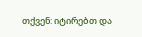თქვენ: იტირებთ და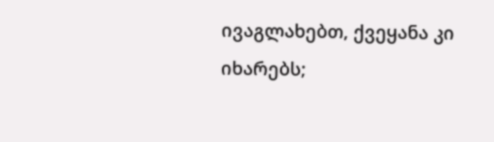ივაგლახებთ, ქვეყანა კი იხარებს;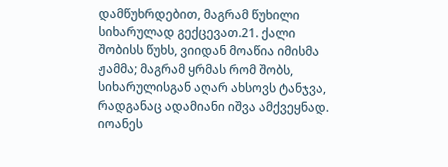დამწუხრდებით, მაგრამ წუხილი სიხარულად გექცევათ.21. ქალი შობისს წუხს, ვიიდან მოაწია იმისმა ჟამმა; მაგრამ ყრმას რომ შობს, სიხარულისგან აღარ ახსოვს ტანჯვა, რადგანაც ადამიანი იშვა ამქვეყნად.
იოანეს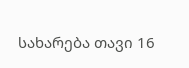სახარება თავი 16